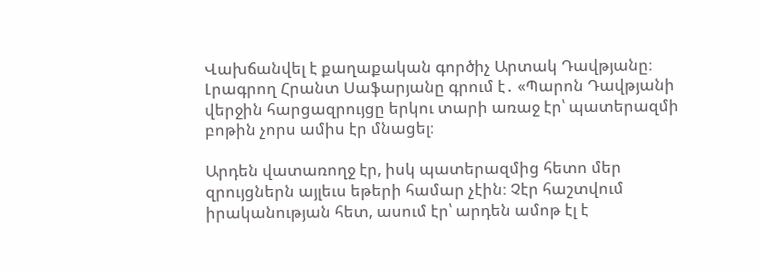Վախճանվել է քաղաքական գործիչ Արտակ Դավթյանը։ Լրագրող Հրանտ Սաֆարյանը գրում է․ «Պարոն Դավթյանի վերջին հարցազրույցը երկու տարի առաջ էր՝ պատերազմի բոթին չորս ամիս էր մնացել։

Արդեն վատառողջ էր, իսկ պատերազմից հետո մեր զրույցներն այլեւս եթերի համար չէին։ Չէր հաշտվում իրականության հետ, ասում էր՝ արդեն ամոթ էլ է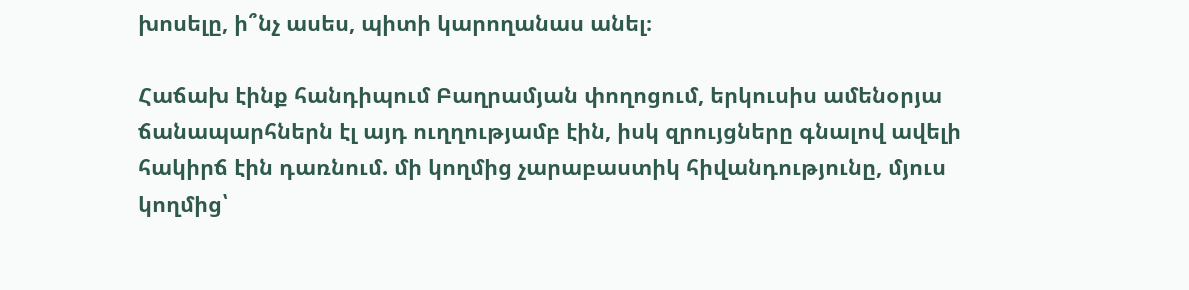խոսելը, ի՞նչ ասես, պիտի կարողանաս անել։

Հաճախ էինք հանդիպում Բաղրամյան փողոցում, երկուսիս ամենօրյա ճանապարհներն էլ այդ ուղղությամբ էին, իսկ զրույցները գնալով ավելի հակիրճ էին դառնում. մի կողմից չարաբաստիկ հիվանդությունը, մյուս կողմից՝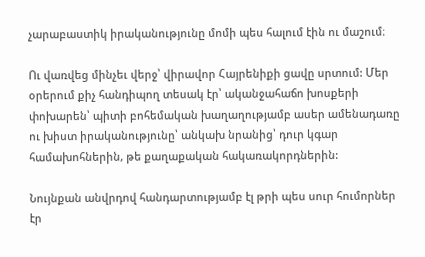չարաբաստիկ իրականությունը մոմի պես հալում էին ու մաշում։

Ու վառվեց մինչեւ վերջ՝ վիրավոր Հայրենիքի ցավը սրտում: Մեր օրերում քիչ հանդիպող տեսակ էր՝ ականջահաճո խոսքերի փոխարեն՝ պիտի բոհեմական խաղաղությամբ ասեր ամենադառը ու խիստ իրականությունը՝ անկախ նրանից՝ դուր կգար համախոհներին, թե քաղաքական հակառակորդներին:

Նույնքան անվրդով հանդարտությամբ էլ թրի պես սուր հումորներ էր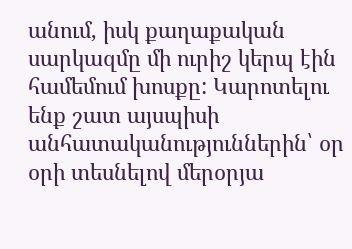անում, իսկ քաղաքական սարկազմը մի ուրիշ կերպ էին համեմում խոսքը: Կարոտելու ենք շատ այսպիսի անհատականություններին՝ օր օրի տեսնելով մերօրյա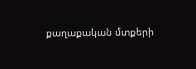քաղաքական մտքերի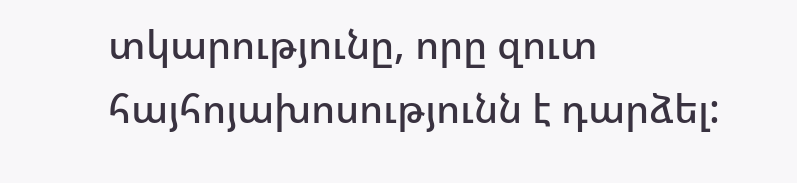տկարությունը, որը զուտ հայհոյախոսությունն է դարձել: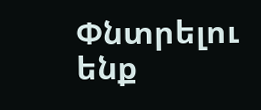Փնտրելու ենք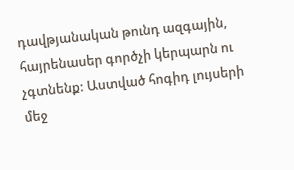դավթյանական թունդ ազգային, հայրենասեր գործչի կերպարն ու չգտնենք: Աստված հոգիդ լույսերի մեջ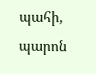պահի, պարոն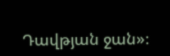Դավթյան ջան»։